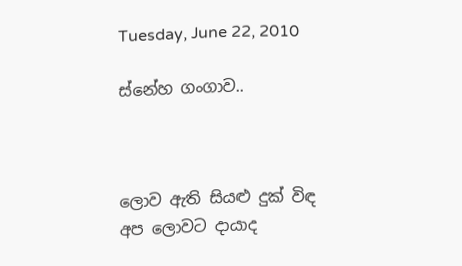Tuesday, June 22, 2010

ස්නේහ ගංගාව..



ලොව ඇති සියළු දුක් විඳ
අප ලොවට දායාද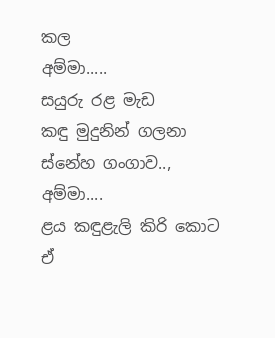කල
අම්මා.....
සයුරු රළ මැඩ
කඳු මුදුනින් ගලනා
ස්නේහ ගංගාව..,
අම්මා....
ළය කඳුළැලි කිරි කොට
ඒ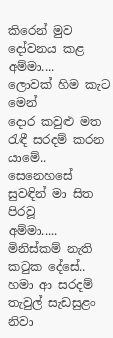කිරෙන් මුව දෝවනය කළ
අම්මා....
ලොවක් හිම කැට මෙන්
දොර කවුළු මත
රැඳී සරදම් කරන යාමේ..
සෙනෙහසේ සුවඳින් මා සිත පිරවූ
අම්මා.....
මිනිස්කම් නැති ක‍ටුක දේසේ..
හමා ආ සරදම් තැවුල් සැඩසුළං
නිවා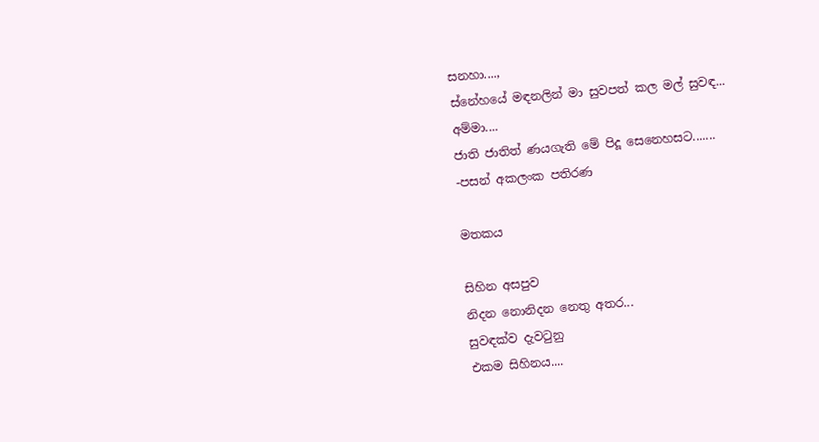සනහා....,
ස්නේහයේ මඳනලින් මා සුවපත් කල මල් සුවඳ...
අම්මා....
ජාති ජාතිත් ණයගැති මේ පිදූ සෙනෙහසට.......
-පසන් අකලංක පතිරණ

මතකය

සිහින අසපුව
නිදන නොනිදන නෙතු අතර...
සුවඳක්ව දැව‍ටුනු
එකම සිහිනය....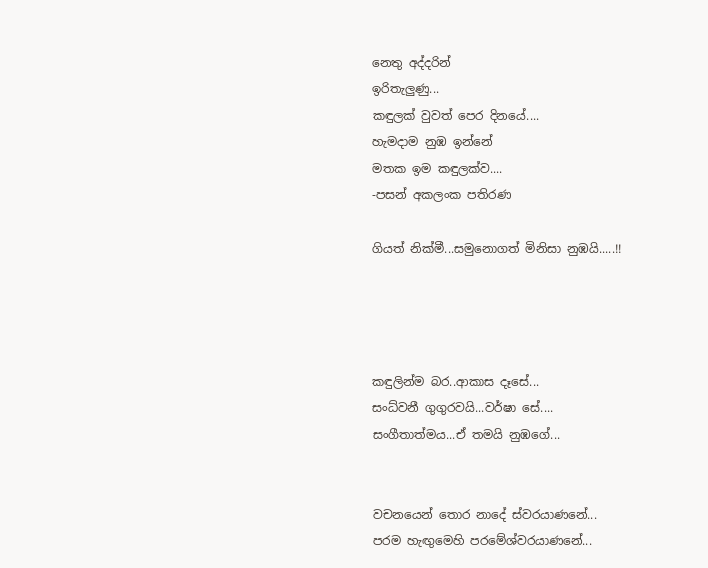නෙතු අද්දරින්
ඉරිතැලුණු...
කඳුලක් වුවත් පෙර දිනයේ....
හැමදාම නුඹ ඉන්නේ
මතක ඉම කඳුලක්ව....
-පසන් අකලංක පතිරණ

ගියත් නික්මී...සමුනොගත් මිනිසා නුඹයි.....!!




කඳුලින්ම බර..ආකාස දෑසේ...
සංධ්වනී ගුගුරවයි...වර්ෂා සේ....
සංගීතාත්මය...ඒ තමයි නුඹගේ...


වචනයෙන් තොර නාදේ ස්වරයාණනේ...
පරම හැඟුමෙහි පරමේශ්වරයාණනේ...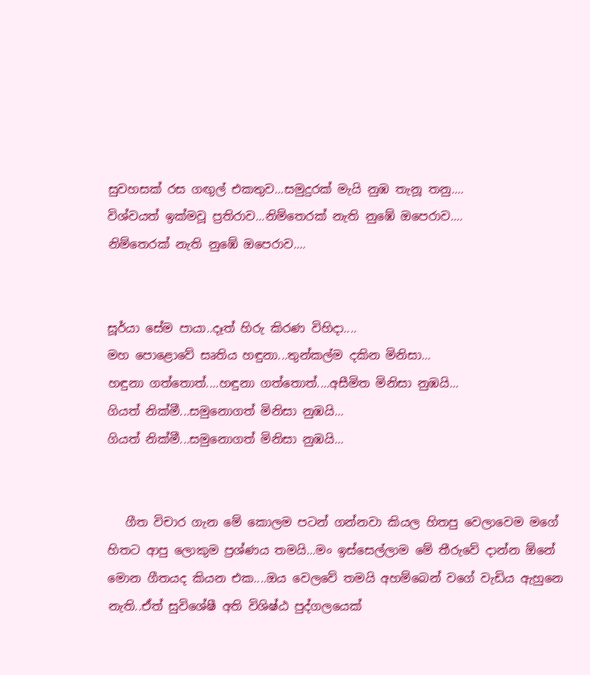සුවහසක් රස ගඟුල් එකතුව...සමුදුරක් මැයි නුඹ තැනූ තනු....
විශ්වයත් ඉක්මවූ ප්‍රතිරාව...නිම්තෙරක් නැති නුඹේ ඔපෙරාව....
නිම්තෙරක් නැති නුඹේ ඔපෙරාව....


සූර්යා සේම පායා..දෑත් හිරු කිරණ විහිදා....
මහ පොළොවේ සෘතිය හඳුනා...තුන්කල්ම දකින මිනිසා...
හඳුනා ගත්තොත්....හඳුනා ගත්තොත්....අසීමිත මිනිසා නුඹයි...
ගියත් නික්මී...සමුනොගත් මිනිසා නුඹයි...
ගියත් නික්මී...සමුනොගත් මිනිසා නුඹයි...


   ගීත විචාර ගැන මේ කොලම පටන් ගන්නවා කියල හිතපු වෙලාවෙම මගේ හිතට ආපු ලොකුම ප්‍රශ්ණය තමයි...මං ඉස්සෙල්ලාම මේ තීරුවේ දාන්න ඕනේ මොන ගීතයද කියන එක....ඔය වෙලවේ තමයි අහම්බෙන් වගේ වැඩිය ඇහුනෙ නැති..ඒත් සුවිශේෂී අති විශිෂ්ඨ පුද්ගලයෙක්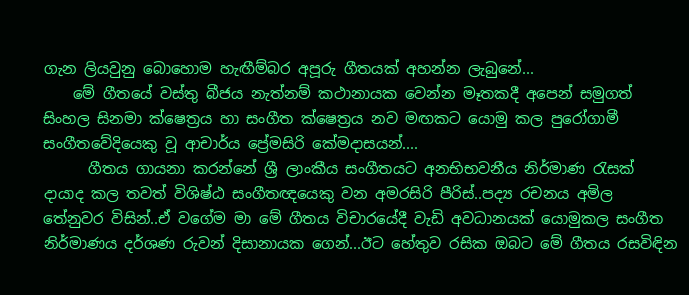ගැන ලියවුනු බොහොම හැඟීම්බර අපූරු ගීතයක් අහන්න ලැබුනේ...
    මේ ගීතයේ වස්තු බීජය නැත්නම් කථානායක වෙන්න මෑතකදී අපෙන් සමුගත් සිංහල සිනමා ක්ෂෙත්‍රය හා සංගීත ක්ෂෙත්‍රය නව මඟකට යොමු කල පුරෝගාමී සංගීතවේදියෙකු වූ ආචාර්ය ප්‍රේමසිරි කේමදාසයන්....
      ගීතය ගායනා කරන්නේ ශ්‍රී ලාංකීය සංගීතයට අනභිභවනීය නිර්මාණ ‍රැසක් දායාද කල තවත් විශිෂ්ඨ සංගීතඥයෙකු වන අමරසිරි පීරිස්..පද්‍ය රචනය අමිල තේනුවර විසින්..ඒ වගේම මා මේ ගීතය විචාරයේදී වැඩි අවධානයක් යොමුකල සංගීත නිර්මාණය දර්ශණ රුවන් දිසානායක ගෙන්...ඊට හේතුව රසික ඔබට මේ ගීතය රසවිඳින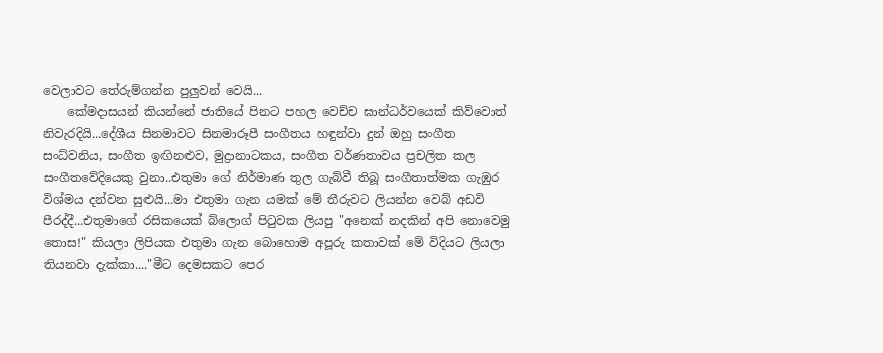වෙලාවට තේරුම්ගන්න පුලුවන් වෙයි...
    කේමදාසයන් කියන්නේ ජාතියේ පිනට පහල වෙච්ච ඝාන්ධර්වයෙක් කිව්වොත් නිවැරදියි...දේශීය සිනමාවට සිනමාරූපී සංගීතය හඳුන්වා දුන් ඔහු සංගීත සංධ්වනිය, සංගීත ඉඟිනළුව, මුද්‍රානාටකය, සංගීත වර්ණතාවය ප්‍රචලිත කල සංගීතවේදියෙකු වුනා..එතුමා ගේ නිර්මාණ තුල ගැබ්වී තිබූ සංගීතාත්මක ගැඹුර විශ්මය දන්වන සුළුයි...මා එතුමා ගැන යමක් මේ තීරුවට ලියන්න වෙබ් අඩවි පීරද්දී...එතුමාගේ රසිකයෙක් බ්ලොග් පි‍ටුවක ලියපු "අනෙක් නදකින් අපි නොවෙමු තොස!" කියලා ලිපියක එතුමා ගැන බොහොම අපූරු කතාවක් මේ විදියට ලියලා තියනවා දැක්කා...."මීට දෙමසකට පෙර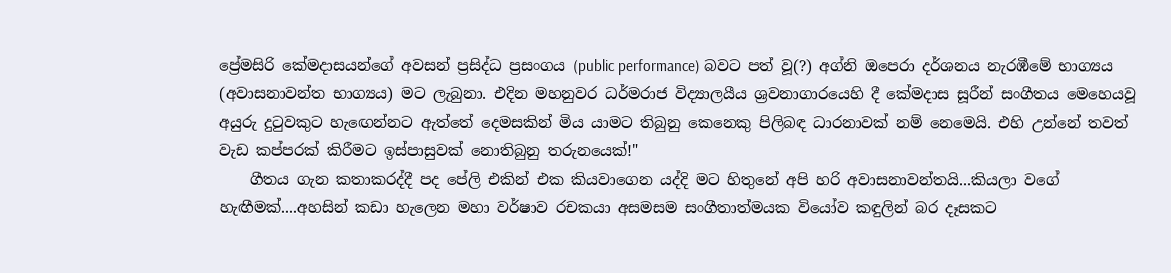ප්‍රේමසිරි කේමදාසයන්ගේ අවසන් ප්‍රසිද්ධ ප්‍රසංගය (public performance) බවට පත් වූ(?) අග්නි ඔපෙරා දර්ශනය නැරඹීමේ භාග්‍යය (අවාසනාවන්ත භාග්‍යය) මට ලැබුනා. එදින මහනුවර ධර්මරාජ විද්‍යාලයීය ශ්‍රවනාගාරයෙහි දී කේමදාස සූරීන් සංගීතය මෙහෙයවූ අයුරු දුටුවකුට හැඟෙන්නට ඇත්තේ දෙමසකින් මිය යාමට තිබුනු කෙනෙකු පිලිබඳ ධාරනාවක් නම් නෙමෙයි. එහි උන්නේ තවත් වැඩ කප්පරක් කිරීමට ඉස්පාසුවක් නොතිබුනු තරුනයෙක්!"
    ගීතය ගැන කතාකරද්දී පද පේලි එකින් එක කියවාගෙන යද්දි මට හිතුනේ අපි හරි අවාසනාවන්තයි...කියලා වගේ හැඟීමක්....අහසින් කඩා හැලෙන මහා වර්ෂාව රචකයා අසමසම සංගීතාත්මයක වියෝව කඳුලින් බර දෑසකට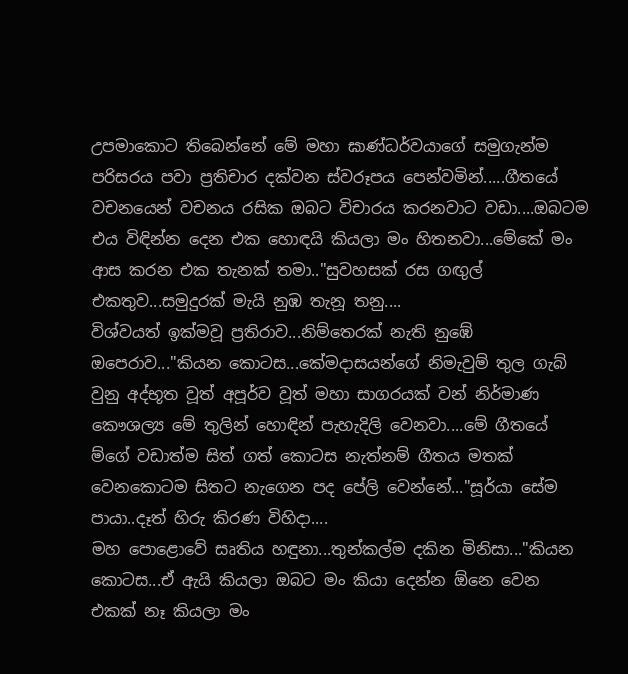උපමාකොට තිබෙන්නේ මේ මහා ඝාණ්ධර්වයාගේ සමුගැන්ම පරිසරය පවා ප්‍රතිචාර දක්වන ස්වරූපය පෙන්වමින්.....ගීතයේ වචනයෙන් වචනය රසික ඔබට විචාරය කරනවාට වඩා....ඔබටම එය විඳින්න දෙන එක හොඳයි කියලා මං හිතනවා...මේකේ මං ආස කරන එක තැනක් තමා.."සුවහසක් රස ගඟුල් එකතුව...සමුදුරක් මැයි නුඹ තැනූ තනු....
විශ්වයත් ඉක්මවූ ප්‍රතිරාව...නිම්තෙරක් නැති නුඹේ ඔපෙරාව..."කියන කොටස...කේමදාසයන්ගේ නිමැවුම් තුල ගැබ් වුනු අද්භූත වූත් අපූර්ව වූත් මහා සාගරයක් වන් නිර්මාණ කෞශල්‍ය මේ තුලින් හොඳින් පැහැදිලි වෙනවා....මේ ගීතයේ ම්ගේ වඩාත්ම සිත් ගත් කොටස නැත්නම් ගීතය මතක් වෙනකොටම සිතට නැගෙන පද පේලි වෙන්නේ..."සූර්යා සේම පායා..දෑත් හිරු කිරණ විහිදා....
මහ පොළොවේ සෘතිය හඳුනා...තුන්කල්ම දකින මිනිසා..."කියන කොටස...ඒ ඇයි කියලා ඔබට මං කියා දෙන්න ඕනෙ වෙන එකක් නෑ කියලා මං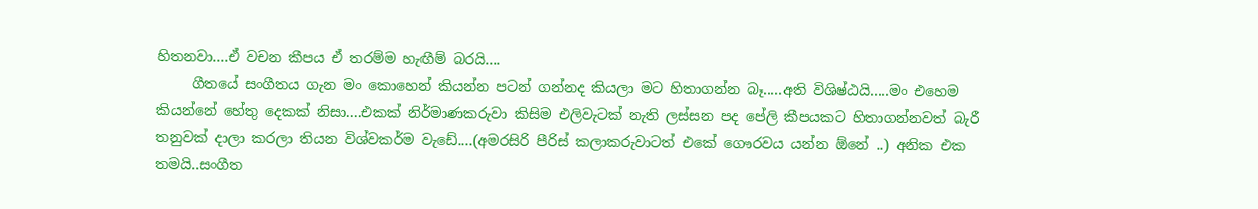හිතනවා....ඒ වචන කීපය ඒ තරම්ම හැඟීම් බරයි....
     ගීතයේ සංගීතය ගැන මං කොහෙන් කියන්න පටන් ගන්නද කියලා මට හිතාගන්න බෑ.....අති විශිෂ්ඨයි.....මං එහෙම කියන්නේ හේතු දෙකක් නිසා....එකක් නිර්මාණකරුවා කිසිම එලිවැටක් නැති ලස්සන පද පේලි කීපයකට හිතාගන්නවත් බැරී තනුවක් දාලා කරලා තියන විශ්වකර්ම වැඩේ....(අමරසිරි පීරිස් කලාකරුවාටත් එකේ ගෞරවය යන්න ඕනේ ..) අනික එක තමයි..සංගීත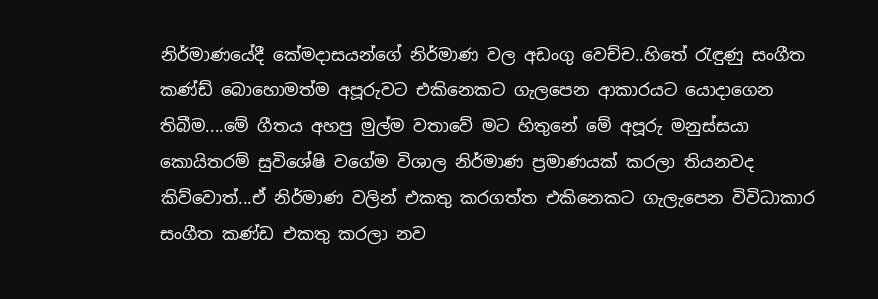නිර්මාණයේදී කේමදාසයන්ගේ නිර්මාණ වල අඩංගු වෙච්ච..හිතේ ‍රැඳුණු සංගීත කණ්ඩ් බොහොමත්ම අපූරුවට එකිනෙකට ගැලපෙන ආකාරයට යොදාගෙන තිබීම....මේ ගීතය අහපු මුල්ම වතාවේ මට හිතුනේ මේ අපූරු මනුස්සයා කොයිතරම් සුවිශේෂි වගේම විශාල නිර්මාණ ප්‍රමාණයක් කරලා තියනවද කිව්වොත්...ඒ නිර්මාණ වලින් එකතු කරගත්ත එකිනෙකට ගැලැපෙන විවිධාකාර සංගීත කණ්ඩ එකතු කරලා නව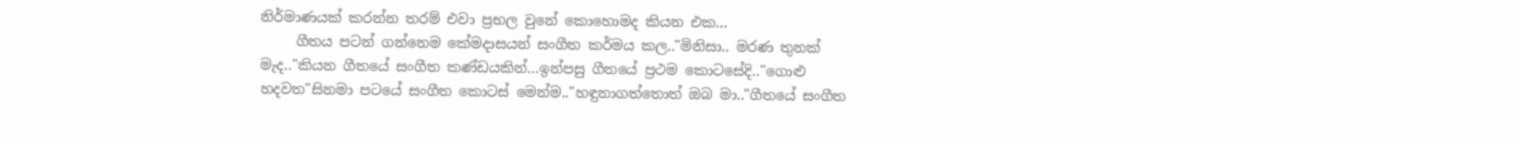නිර්මාණයක් කරන්න තරම් එවා ප්‍රභල වුනේ කොහොමද කියන එක...
     ගීතය පටන් ගන්නෙම කේමදාසයන් සංගීත කර්මය කල.."මිනිසා.. මරණ තුනක් මැද.."කියන ගීතයේ සංගීත කණ්ඩයකින්...ඉන්පසු ගීතයේ ප්‍රථම කොටසේදි.."ගොළු හදවත"සිනමා පටයේ සංගීත කොටස් මෙන්ම.."හඳුනාගත්තොත් ඔබ මා.."ගීතයේ සංගීත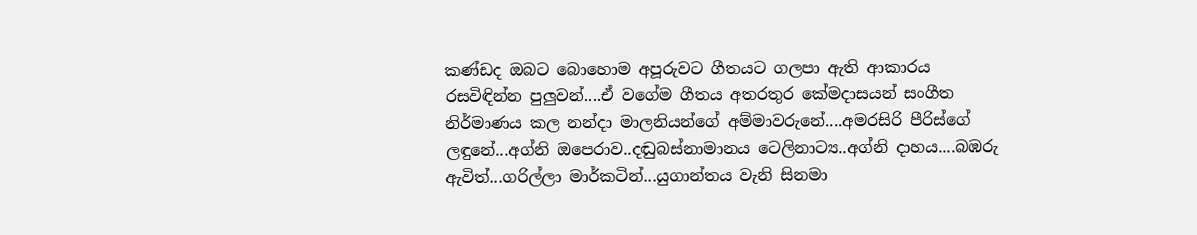කණ්ඩද ඔබට බොහොම අපූරුවට ගීතයට ගලපා ඇති ආකාරය රසවිඳින්න පුලුවන්....ඒ වගේම ගීතය අතරතුර කේමදාසයන් සංගීත නිර්මාණය කල නන්දා මාලනියන්ගේ අම්මාවරුනේ....අමරසිරි පීරිස්ගේ ලඳුනේ...අග්නි ඔපෙරාව..දඬුබස්නාමානය ටෙලිනාට්‍ය..අග්නි දාහය....බඹරු ඇවිත්...ගරිල්ලා මාර්කටින්...යුගාන්තය වැනි සිනමා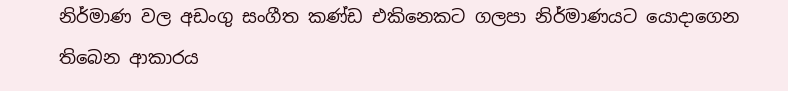නිර්මාණ වල අඩංගු සංගීත කණ්ඩ එකිනෙකට ගලපා නිර්මාණයට යොදාගෙන තිබෙන ආකාරය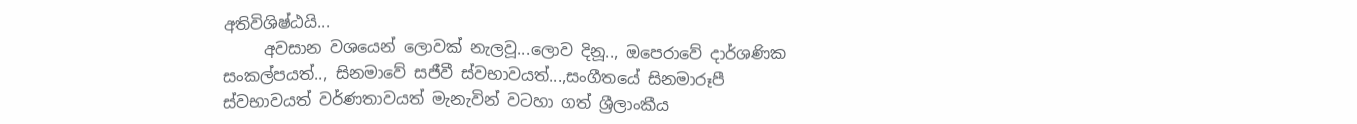අතිවිශිෂ්ඨයි...
     අවසාන වශයෙන් ලොවක් නැලවූ...ලොව දිනූ.., ඔපෙරාවේ දාර්ශණික සංකල්පයත්.., සිනමාවේ සජීවී ස්වභාවයත්...,සංගීතයේ සිනමාරූපී ස්වභාවයත් වර්ණතාවයත් මැනැවින් වටහා ගත් ශ්‍රීලාංකීය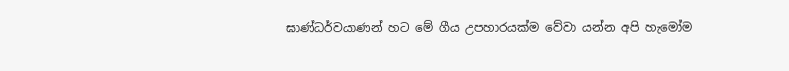ඝාණ්ධර්වයාණන් හට මේ ගීය උපහාරයක්ම වේවා යන්න අපි හැමෝම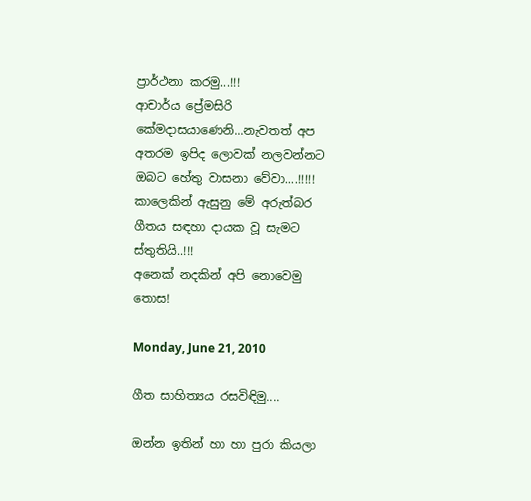ප්‍රාර්ථනා කරමු...!!!
ආචාර්ය ප්‍රේමසිරි කේමදාසයාණෙනි...නැවතත් අප අතරම ඉපිද ලොවක් නලවන්නට ඔබට හේතු වාසනා වේවා....!!!!!
කාලෙකින් ඇසුනු මේ අරුත්බර ගීතය සඳහා දායක වූ සැමට ස්තුතියි..!!!
අනෙක් නදකින් අපි නොවෙමු තොස!

Monday, June 21, 2010

ගීත සාහිත්‍යය රසවිඳිමු....

ඔන්න ඉතින් හා හා පුරා කියලා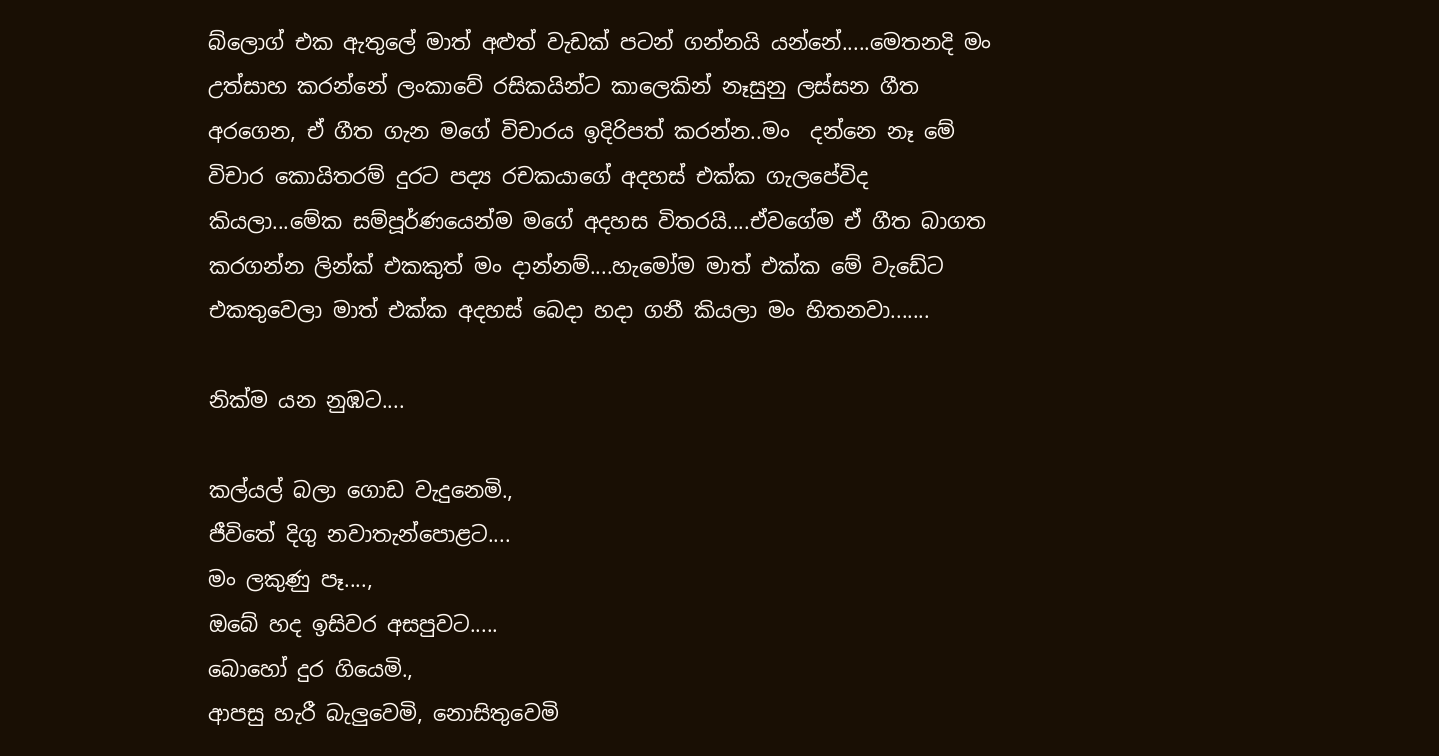බ්ලොග් එක ඇතුලේ මාත් අළුත් වැඩක් පටන් ගන්නයි යන්නේ.....මෙතනදි මං උත්සාහ කරන්නේ ලංකාවේ රසිකයින්ට කාලෙකින් නෑසුනු ලස්සන ගීත අරගෙන, ඒ ගීත ගැන මගේ විචාරය ඉදිරිපත් කරන්න..මං  දන්නෙ නෑ මේ විචාර කොයිතරම් දුරට පද්‍ය රචකයාගේ අදහස් එක්ක ගැලපේවිද කියලා...මේක සම්පූර්ණයෙන්ම මගේ අදහස විතරයි....ඒවගේම ඒ ගීත බාගත කරගන්න ලින්ක් එකකුත් මං දාන්නම්....හැමෝම මාත් එක්ක මේ වැඩේට එකතුවෙලා මාත් එක්ක අදහස් බෙදා හදා ගනී කියලා මං හිතනවා.......

නික්ම යන නුඹට....

කල්යල් බලා ගොඩ වැදුනෙමි.,
ජීවිතේ දිගු නවාතැන්පොළට....
මං ලකුණු පෑ....,
ඔබේ හද ඉසිවර අසපුවට.....
බොහෝ දුර ගියෙමි.,
ආපසු හැරී බැලුවෙමි, නොසිතුවෙමි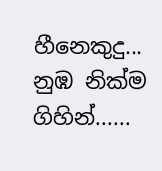හීනෙකුදු...
නුඹ නික්ම ගිහින්......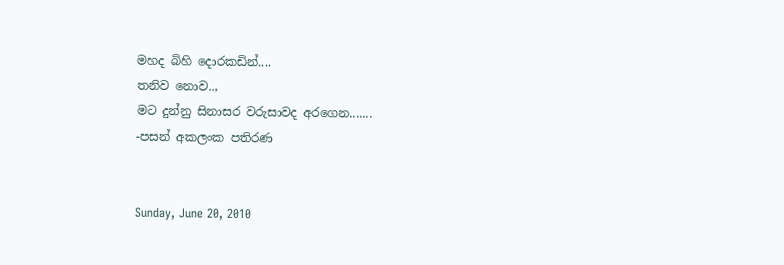මහද බිහි දොරකඩින්....
තනිව නොව..,
මට දුන්නු සිනාසර වරුසාවද අරගෙන.......
-පසන් අකලංක පතිරණ


Sunday, June 20, 2010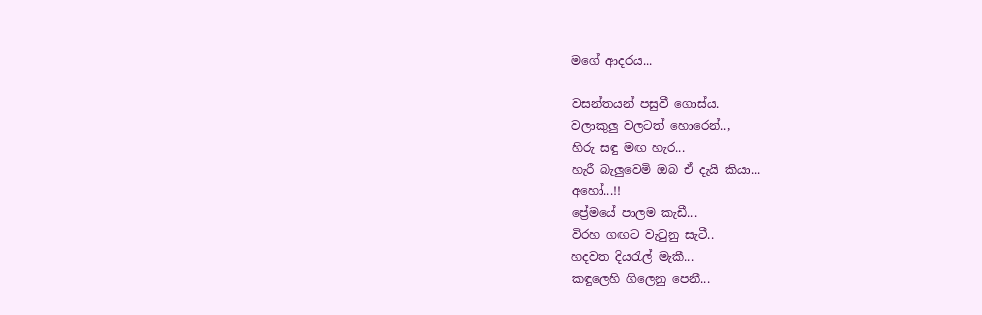මගේ ආදරය...

වසන්තයන් පසුවී ගොස්ය.
වලාකුලු වලටත් හොරෙන්..,
හිරු සඳු මඟ හැර...
හැරී බැලුවෙමි ඔබ ඒ දැයි කියා...
අහෝ...!!
ප්‍රේමයේ පාලම කැඩී...
විරහ ගඟට වැ‍ටුනු සැටී..
හදවත දිය‍රැල් මැකී...
කඳුලෙහි ගිලෙනු පෙනී...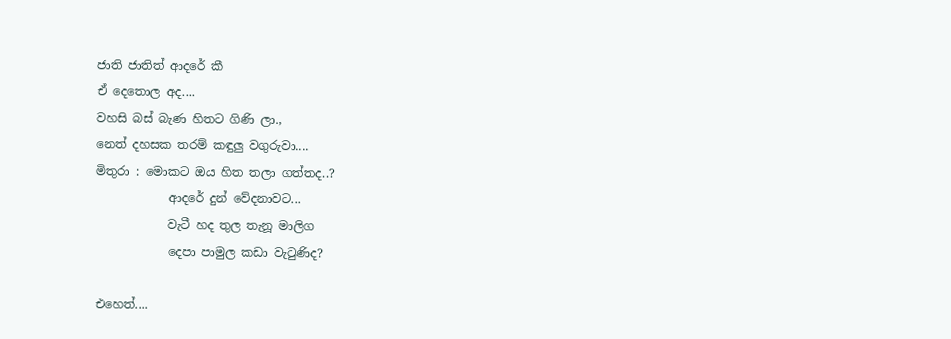ජාති ජාතිත් ආදරේ කී
ඒ දෙතොල අද....
වහසි බස් බැණ හිතට ගිණි ලා.,
නෙත් දහසක තරම් කඳුලු වගුරුවා....
මිතුරා : මොකට ඔය හිත තලා ගත්තද..?
            ආදරේ දුන් වේදනාවට...
            වැටී හද තුල තැනූ මාලිග
            දෙපා පාමුල කඩා වැ‍ටුණිද?

එහෙත්....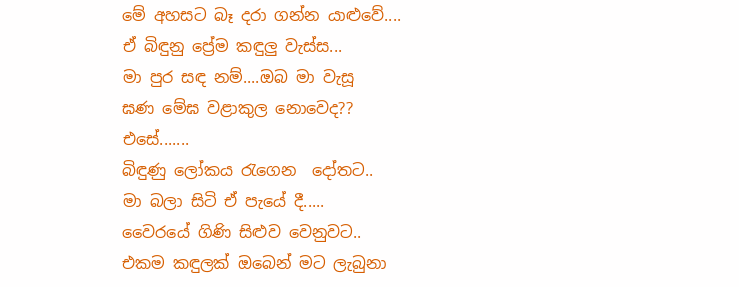මේ අහසට බෑ දරා ගන්න යාළුවේ....
ඒ බිඳුනු ප්‍රේම කඳුලු වැස්ස...
මා පුර සඳ නම්....ඔබ මා වැසූ
ඝණ මේඝ වළාකුල නොවෙද??
එසේ.......
බිඳුණු ලෝකය ‍රැගෙන  දෝතට..
මා බලා සිටි ඒ පැයේ දී.....
වෛරයේ ගිණි සිළුව වෙනුවට..
එකම කඳුලක් ඔබෙන් මට ලැබුනා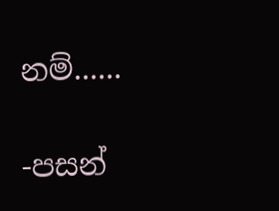නම්......

-පසන්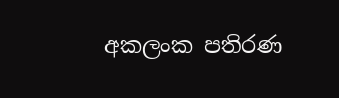අකලංක පතිරණ